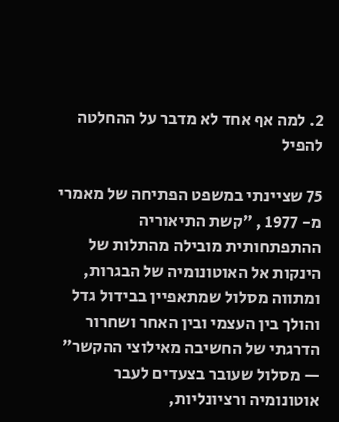2. למה אף אחד לא מדבר על ההחלטה להפיל

75 שציינתי במשפט הפתיחה של מאמרי מ- 1977 , ״קשת התיאוריה ההתפתחותית מובילה מהתלות של הינקות אל האוטונומיה של הבגרות, ומתווה מסלול שמתאפיין בבידול גדל והולך בין העצמי ובין האחר ושחרור הדרגתי של החשיבה מאילוצי ההקשר״ — מסלול שעובר בצעדים לעבר אוטונומיה ורציונליות,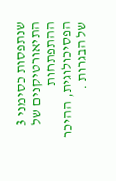שנתפסות כסימני 3 התיאורטיקנים של ההתפתחות הפסיכולוגית, ההיכר של הבגרות .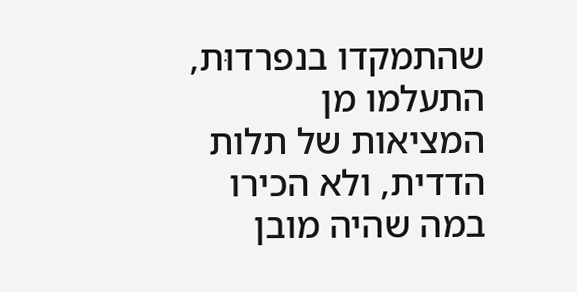שהתמקדו בנפרדוּת, התעלמו מן המציאות של תלות הדדית, ולא הכירו במה שהיה מובן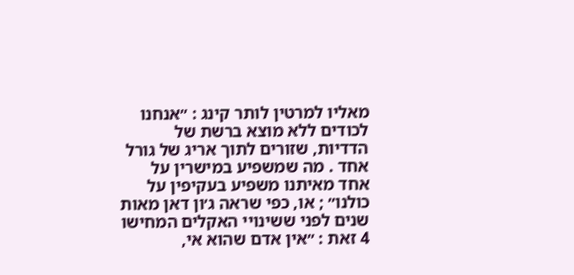מאליו למרטין לותר קינג : ״אנחנו לכודים ללא מוצא ברשת של הדדיות, שזורים לתוך אריג של גורל אחד . מה שמשפיע במישרין על אחד מאיתנו משפיע בעקיפין על כולנו״ ; או, כפי שראה ג׳ון דאן מאות שנים לפני ששינויי האקלים המחישו 4 זאת : ״אין אדם שהוא אי,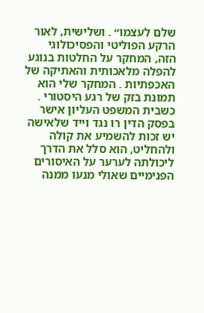שלם לעצמו״ . ושלישית, לאור הרקע הפוליטי והפסיכולוגי הזה, המחקר על החלטות בנוגע להפלה מלאכותית והאתיקה של האכפתיות . המחקר שלי הוא תמונת בזק של רגע היסטורי . כשבית המשפט העליון אישר בפסק הדין רו נגד וייד שלאישה יש זכות להשמיע את קולה ולהחליט, הוא סלל את הדרך ליכולתה לערער על האיסורים הפנימיים שאולי מנעו ממנה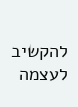להקשיב לעצמה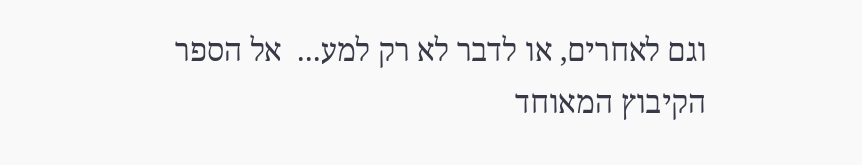וגם לאחרים, או לדבר לא רק למע...  אל הספר
הקיבוץ המאוחד